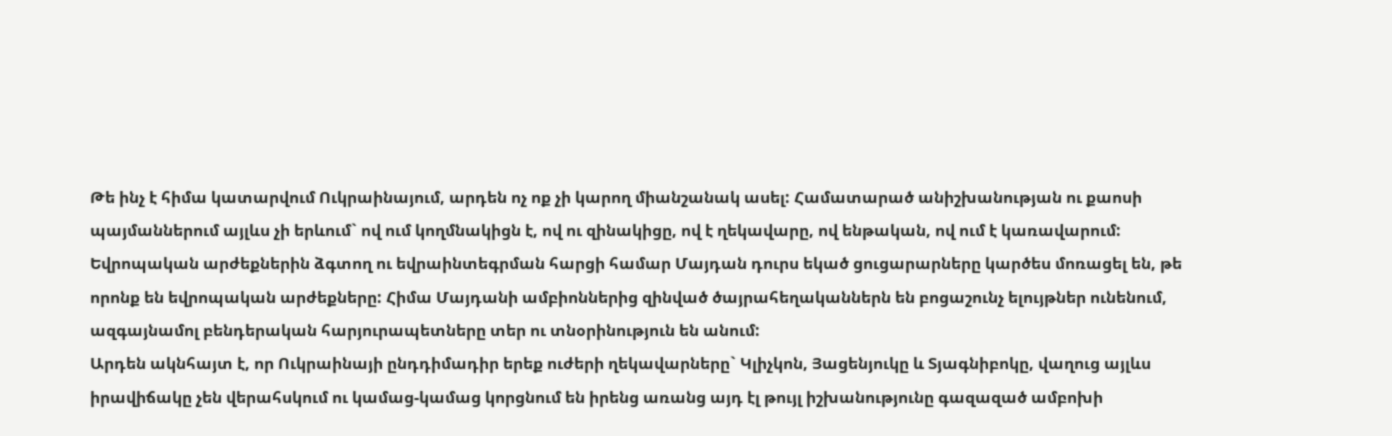Թե ինչ է հիմա կատարվում Ուկրաինայում, արդեն ոչ ոք չի կարող միանշանակ ասել: Համատարած անիշխանության ու քաոսի պայմաններում այլևս չի երևում` ով ում կողմնակիցն է, ով ու զինակիցը, ով է ղեկավարը, ով ենթական, ով ում է կառավարում: Եվրոպական արժեքներին ձգտող ու եվրաինտեգրման հարցի համար Մայդան դուրս եկած ցուցարարները կարծես մոռացել են, թե որոնք են եվրոպական արժեքները: Հիմա Մայդանի ամբիոններից զինված ծայրահեղականներն են բոցաշունչ ելույթներ ունենում, ազգայնամոլ բենդերական հարյուրապետները տեր ու տնօրինություն են անում:
Արդեն ակնհայտ է, որ Ուկրաինայի ընդդիմադիր երեք ուժերի ղեկավարները` Կլիչկոն, Յացենյուկը և Տյագնիբոկը, վաղուց այլևս իրավիճակը չեն վերահսկում ու կամաց-կամաց կորցնում են իրենց առանց այդ էլ թույլ իշխանությունը գազազած ամբոխի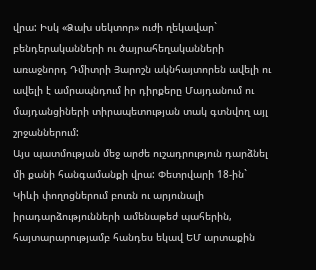վրա: Իսկ «Ձախ սեկտոր» ուժի ղեկավար` բենդերականների ու ծայրահեղականների առաջնորդ Դմիտրի Յարոշն ակնհայտորեն ավելի ու ավելի է ամրապնդում իր դիրքերը Մայդանում ու մայդանցիների տիրապետության տակ գտնվող այլ շրջաններում:
Այս պատմության մեջ արժե ուշադրություն դարձնել մի քանի հանգամանքի վրա: Փետրվարի 18-ին` Կիևի փողոցներում բուռն ու արյունալի իրադարձությունների ամենաթեժ պահերին, հայտարարությամբ հանդես եկավ ԵՄ արտաքին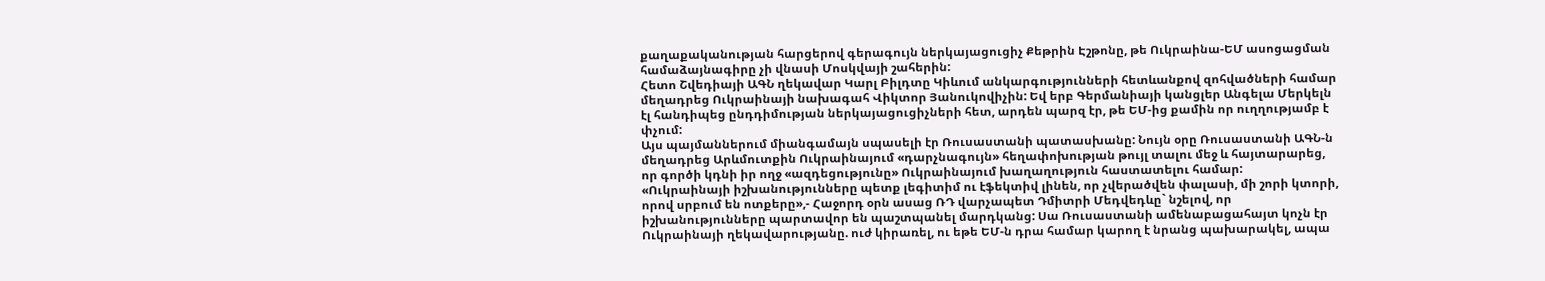քաղաքականության հարցերով գերագույն ներկայացուցիչ Քեթրին Էշթոնը, թե Ուկրաինա-ԵՄ ասոցացման համաձայնագիրը չի վնասի Մոսկվայի շահերին:
Հետո Շվեդիայի ԱԳՆ ղեկավար Կարլ Բիլդտը Կիևում անկարգությունների հետևանքով զոհվածների համար մեղադրեց Ուկրաինայի նախագահ Վիկտոր Յանուկովիչին: Եվ երբ Գերմանիայի կանցլեր Անգելա Մերկելն էլ հանդիպեց ընդդիմության ներկայացուցիչների հետ, արդեն պարզ էր, թե ԵՄ-ից քամին որ ուղղությամբ է փչում:
Այս պայմաններում միանգամայն սպասելի էր Ռուսաստանի պատասխանը: Նույն օրը Ռուսաստանի ԱԳՆ-ն մեղադրեց Արևմուտքին Ուկրաինայում «դարչնագույն» հեղափոխության թույլ տալու մեջ և հայտարարեց, որ գործի կդնի իր ողջ «ազդեցությունը» Ուկրաինայում խաղաղություն հաստատելու համար:
«Ուկրաինայի իշխանությունները պետք լեգիտիմ ու էֆեկտիվ լինեն, որ չվերածվեն փալասի, մի շորի կտորի, որով սրբում են ոտքերը»,- Հաջորդ օրն ասաց ՌԴ վարչապետ Դմիտրի Մեդվեդևը` նշելով, որ իշխանությունները պարտավոր են պաշտպանել մարդկանց: Սա Ռուսաստանի ամենաբացահայտ կոչն էր Ուկրաինայի ղեկավարությանը. ուժ կիրառել, ու եթե ԵՄ-ն դրա համար կարող է նրանց պախարակել, ապա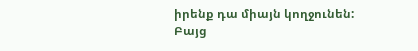իրենք դա միայն կողջունեն:
Բայց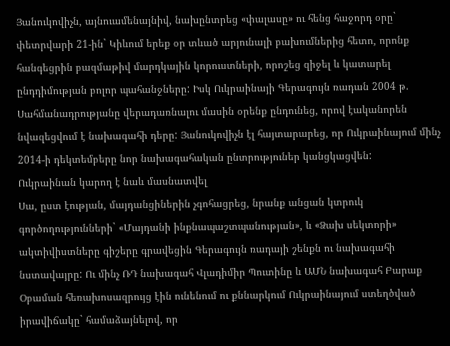Յանուկովիչն, այնուամենայնիվ, նախընտրեց «փալասը» ու հենց հաջորդ օրը` փետրվարի 21-ին` Կիևում երեք օր տևած արյունալի բախումներից հետո, որոնք հանգեցրին բազմաթիվ մարդկային կորուստների, որոշեց զիջել և կատարել ընդդիմության բոլոր պահանջները: Իսկ Ուկրաինայի Գերագույն ռադան 2004 թ. Սահմանադրությանը վերադառնալու մասին օրենք ընդունեց, որով էականորեն նվազեցվում է նախագահի դերը: Յանուկովիչն էլ հայտարարեց, որ Ուկրաինայում մինչ 2014-ի դեկտեմբերը նոր նախագահական ընտրություներ կանցկացվեն:
Ուկրաինան կարող է նաև մասնատվել
Սա, ըստ էության, մայդանցիներին չգոհացրեց, նրանք անցան կտրուկ գործողությունների` «Մայդանի ինքնապաշտպանության», և «Ձախ սեկտորի» ակտիվիստները գիշերը գրավեցին Գերագույն ռադայի շենքն ու նախագահի նստավայրը: Ու մինչ ՌԴ նախագահ Վլադիմիր Պուտինը և ԱՄՆ նախագահ Բարաք Օբաման հեռախոսազրույց էին ունենում ու քննարկում Ուկրաինայում ստեղծված իրավիճակը` համաձայնելով, որ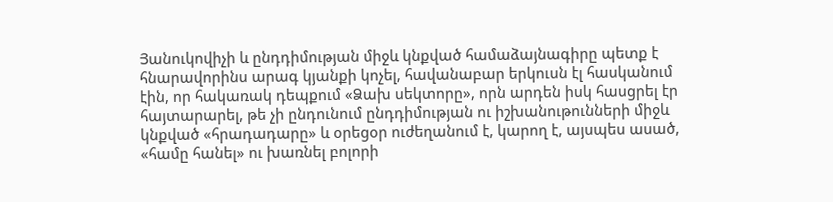Յանուկովիչի և ընդդիմության միջև կնքված համաձայնագիրը պետք է հնարավորինս արագ կյանքի կոչել, հավանաբար երկուսն էլ հասկանում էին, որ հակառակ դեպքում «Ձախ սեկտորը», որն արդեն իսկ հասցրել էր հայտարարել, թե չի ընդունում ընդդիմության ու իշխանութունների միջև կնքված «հրադադարը» և օրեցօր ուժեղանում է, կարող է, այսպես ասած, «համը հանել» ու խառնել բոլորի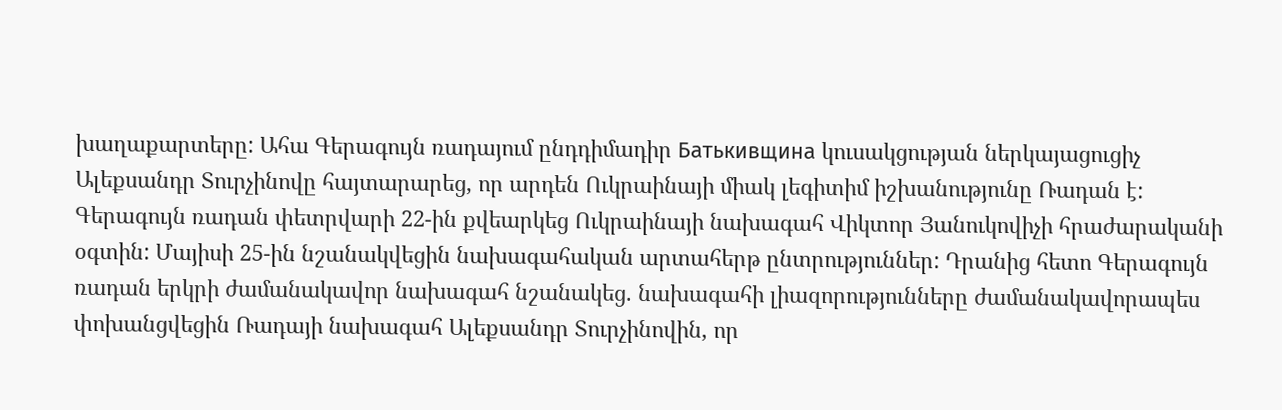խաղաքարտերը: Ահա Գերագույն ռադայում ընդդիմադիր Батькивщина կուսակցության ներկայացուցիչ Ալեքսանդր Տուրչինովը հայտարարեց, որ արդեն Ուկրաինայի միակ լեգիտիմ իշխանությունը Ռադան է:
Գերագույն ռադան փետրվարի 22-ին քվեարկեց Ուկրաինայի նախագահ Վիկտոր Յանուկովիչի հրաժարականի օգտին: Մայիսի 25-ին նշանակվեցին նախագահական արտահերթ ընտրություններ: Դրանից հետո Գերագույն ռադան երկրի ժամանակավոր նախագահ նշանակեց. նախագահի լիազորությունները ժամանակավորապես փոխանցվեցին Ռադայի նախագահ Ալեքսանդր Տուրչինովին, որ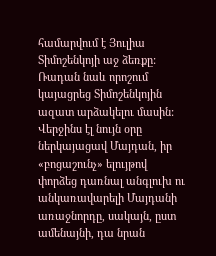համարվում է Յուլիա Տիմոշենկոյի աջ ձեռքը:
Ռադան նաև որոշում կայացրեց Տիմոշենկոյին ազատ արձակելու մասին: Վերջինս էլ նույն օրը ներկայացավ Մայդան, իր «բոցաշունչ» ելույթով փորձեց դառնալ անգլուխ ու անկառավարելի Մայդանի առաջնորդը, սակայն, ըստ ամենայնի, դա նրան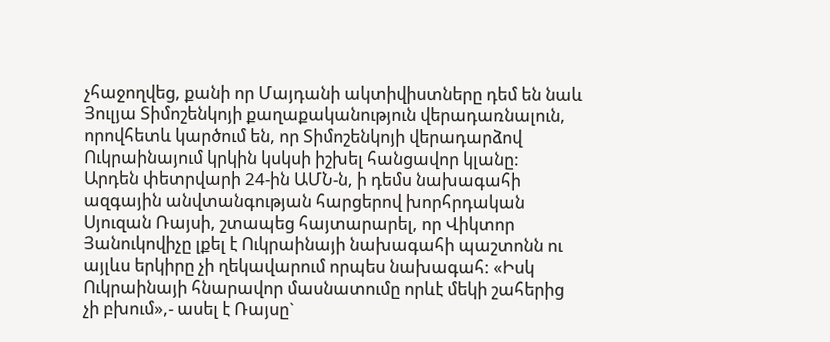չհաջողվեց, քանի որ Մայդանի ակտիվիստները դեմ են նաև Յուլյա Տիմոշենկոյի քաղաքականություն վերադառնալուն, որովհետև կարծում են, որ Տիմոշենկոյի վերադարձով Ուկրաինայում կրկին կսկսի իշխել հանցավոր կլանը:
Արդեն փետրվարի 24-ին ԱՄՆ-ն, ի դեմս նախագահի ազգային անվտանգության հարցերով խորհրդական Սյուզան Ռայսի, շտապեց հայտարարել, որ Վիկտոր Յանուկովիչը լքել է Ուկրաինայի նախագահի պաշտոնն ու այլևս երկիրը չի ղեկավարում որպես նախագահ: «Իսկ Ուկրաինայի հնարավոր մասնատումը որևէ մեկի շահերից չի բխում»,- ասել է Ռայսը`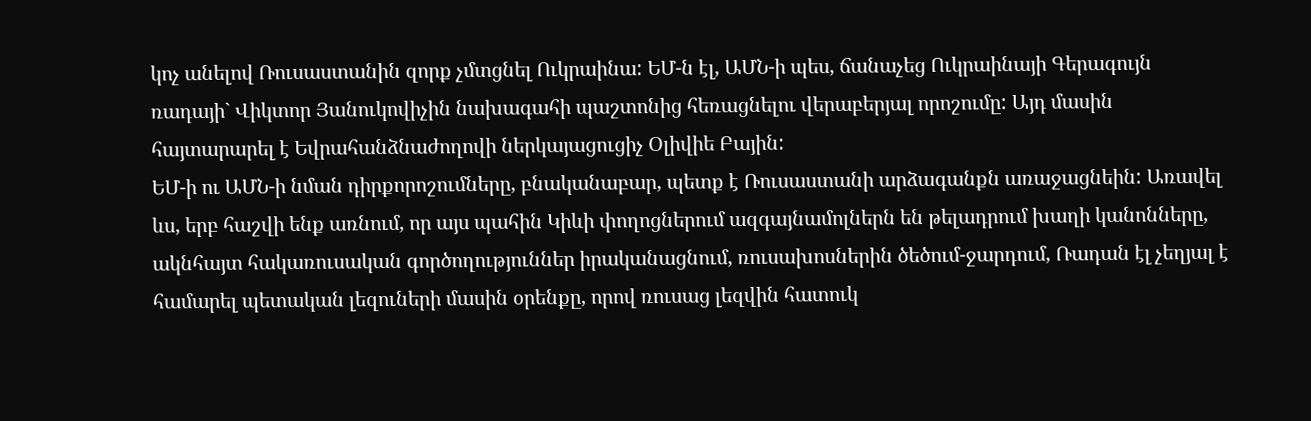կոչ անելով Ռուսաստանին զորք չմտցնել Ուկրաինա: ԵՄ-ն էլ, ԱՄՆ-ի պես, ճանաչեց Ուկրաինայի Գերագույն ռադայի` Վիկտոր Յանուկովիչին նախագահի պաշտոնից հեռացնելու վերաբերյալ որոշումը: Այդ մասին հայտարարել է Եվրահանձնաժողովի ներկայացուցիչ Օլիվիե Բային:
ԵՄ-ի ու ԱՄՆ-ի նման դիրքորոշումները, բնականաբար, պետք է Ռուսաստանի արձագանքն առաջացնեին: Առավել ևս, երբ հաշվի ենք առնում, որ այս պահին Կիևի փողոցներում ազգայնամոլներն են թելադրում խաղի կանոնները, ակնհայտ հակառուսական գործողություններ իրականացնում, ռուսախոսներին ծեծում-ջարդում, Ռադան էլ չեղյալ է համարել պետական լեզուների մասին օրենքը, որով ռուսաց լեզվին հատուկ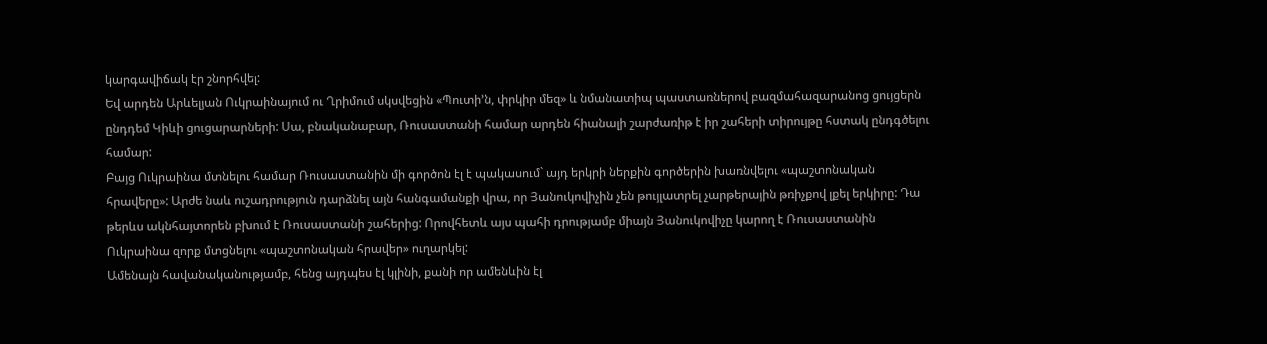կարգավիճակ էր շնորհվել:
Եվ արդեն Արևելյան Ուկրաինայում ու Ղրիմում սկսվեցին «Պուտի’ն, փրկիր մեզ» և նմանատիպ պաստառներով բազմահազարանոց ցույցերն ընդդեմ Կիևի ցուցարարների: Սա, բնականաբար, Ռուսաստանի համար արդեն հիանալի շարժառիթ է իր շահերի տիրույթը հստակ ընդգծելու համար:
Բայց Ուկրաինա մտնելու համար Ռուսաստանին մի գործոն էլ է պակասում` այդ երկրի ներքին գործերին խառնվելու «պաշտոնական հրավերը»: Արժե նաև ուշադրություն դարձնել այն հանգամանքի վրա, որ Յանուկովիչին չեն թույլատրել չարթերային թռիչքով լքել երկիրը: Դա թերևս ակնհայտորեն բխում է Ռուսաստանի շահերից: Որովհետև այս պահի դրությամբ միայն Յանուկովիչը կարող է Ռուսաստանին Ուկրաինա զորք մտցնելու «պաշտոնական հրավեր» ուղարկել:
Ամենայն հավանականությամբ, հենց այդպես էլ կլինի, քանի որ ամենևին էլ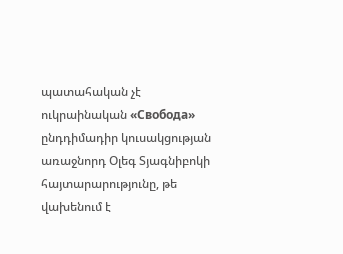պատահական չէ ուկրաինական «Свобода» ընդդիմադիր կուսակցության առաջնորդ Օլեգ Տյագնիբոկի հայտարարությունը, թե վախենում է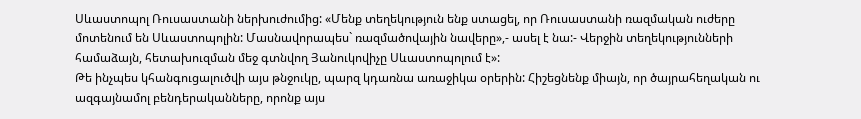Սևաստոպոլ Ռուսաստանի ներխուժումից: «Մենք տեղեկություն ենք ստացել, որ Ռուսաստանի ռազմական ուժերը մոտենում են Սևաստոպոլին: Մասնավորապես` ռազմածովային նավերը»,- ասել է նա:- Վերջին տեղեկությունների համաձայն, հետախուզման մեջ գտնվող Յանուկովիչը Սևաստոպոլում է»:
Թե ինչպես կհանգուցալուծվի այս թնջուկը, պարզ կդառնա առաջիկա օրերին: Հիշեցնենք միայն, որ ծայրահեղական ու ազգայնամոլ բենդերականները, որոնք այս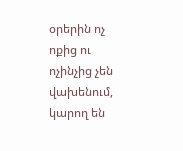օրերին ոչ ոքից ու ոչինչից չեն վախենում, կարող են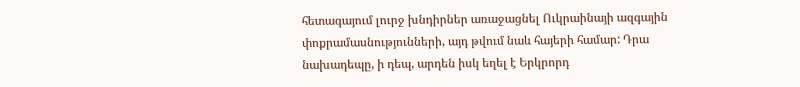հետագայում լուրջ խնդիրներ առաջացնել Ուկրաինայի ազգային փոքրամասնությունների, այդ թվում նաև հայերի համար: Դրա նախադեպը, ի դեպ, արդեն իսկ եղել է Երկրորդ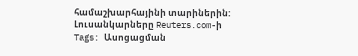համաշխարհայինի տարիներին:
Լուսանկարները Reuters.com-ի
Tags: Ասոցացման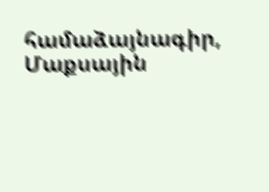համաձայնագիր, Մաքսային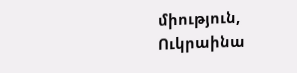միություն, Ուկրաինա